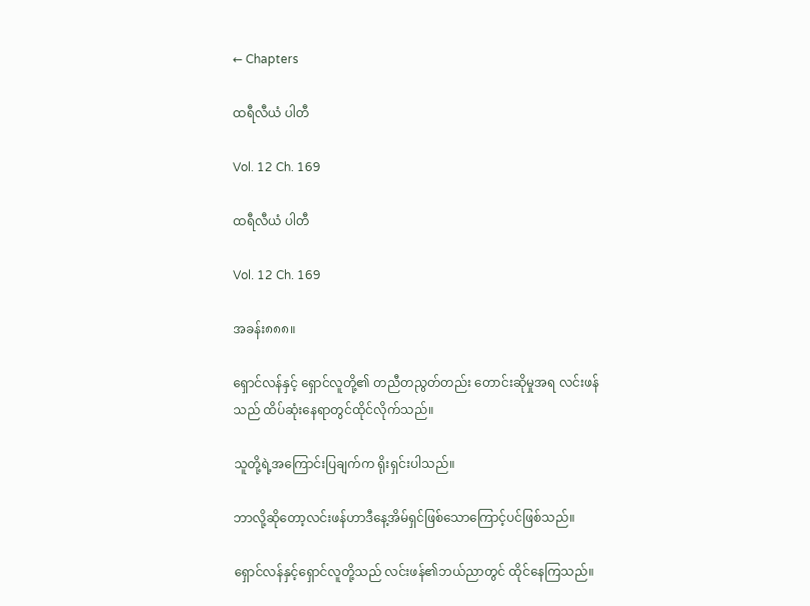← Chapters

ထရီလီယံ ပါတီ

Vol. 12 Ch. 169

ထရီလီယံ ပါတီ

Vol. 12 Ch. 169

အခန်း၈၈၈။

ရှောင်လန်နှင့် ရှောင်လူတို့၏ တညီတညွတ်တည်း တောင်းဆိုမှုအရ လင်းဖန်သည် ထိပ်ဆုံးနေရာတွင်ထိုင်လိုက်သည်။

သူတို့ရဲ့အကြောင်းပြချက်က ရိုးရှင်းပါသည်။

ဘာလို့ဆိုတော့လင်းဖန်ဟာဒီနေ့အိမ်ရှင်ဖြစ်သောကြောင့်ပင်ဖြစ်သည်။

ရှောင်လန်နှင့်ရှောင်လူတို့သည် လင်းဖန်၏ဘယ်ညာတွင် ထိုင်နေကြသည်။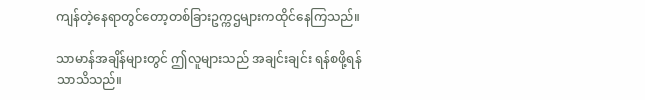ကျန်တဲ့နေရာတွင်တော့တစ်ခြားဥက္ကဌများကထိုင်နေကြသည်။

သာမာန်အချိန်များတွင် ဤလူများသည် အချင်းချင်း ရန်စဖို့ရန်သာသိသည်။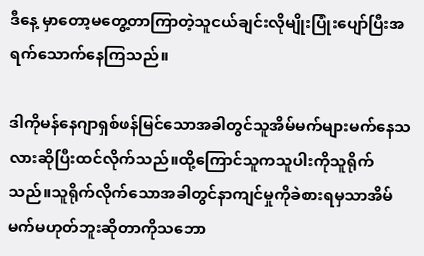ဒီနေ့ မှာတော့မတွေ့တာကြာတဲ့သူငယ်ချင်းလိုမျိုးပြုံးပျော်ပြီးအရက်သောက်နေကြသည်။

ဒါကိုမန်နေဂျာရှစ်ဖန်မြင်သောအခါတွင်သူအိမ်မက်များမက်နေသလားဆိုပြီးထင်လိုက်သည်။ထို့ကြောင်သူကသူပါးကိုသူရိုက်သည်။သူရိုက်လိုက်သောအခါတွင်နာကျင်မှုကိုခဲစားရမှသာအိမ်မက်မဟုတ်ဘူးဆိုတာကိုသဘော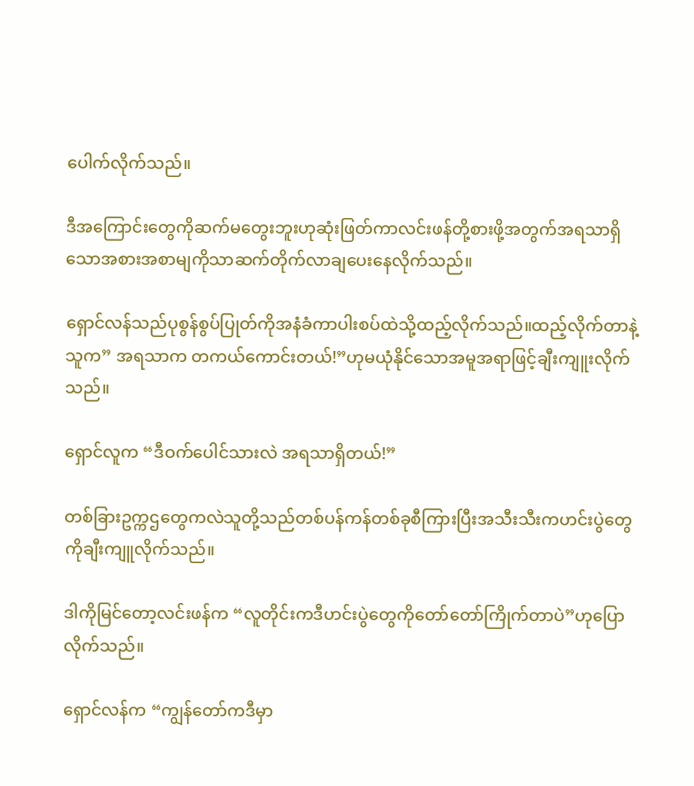ပေါက်လိုက်သည်။

ဒီအကြောင်းတွေကိုဆက်မတွေးဘူးဟုဆုံးဖြတ်ကာလင်းဖန်တို့စားဖို့အတွက်အရသာရှိသောအစားအစာမျကိုသာဆက်တိုက်လာချပေးနေလိုက်သည်။

ရှောင်လန်သည်ပုစွန်စွပ်ပြုတ်ကိုအနံခံကာပါးစပ်ထဲသို့ထည့်လိုက်သည်။ထည့်လိုက်တာနဲ့သူက” အရသာက တကယ်ကောင်းတယ်!”ဟုမယုံနိုင်သောအမူအရာဖြင့်ချီးကျူးလိုက်သည်။

ရှောင်လူက “ဒီဝက်ပေါင်သားလဲ အရသာရှိတယ်!”

တစ်ခြားဥက္ကဌတွေကလဲသူတို့သည်တစ်ပန်ကန်တစ်ခုစီကြားပြီးအသီးသီးကဟင်းပွဲတွေကိုချီးကျူလိုက်သည်။

ဒါကိုမြင်တော့လင်းဖန်က “လူတိုင်းကဒီဟင်းပွဲတွေကိုတော်တော်ကြိုက်တာပဲ”ဟုပြောလိုက်သည်။

ရှောင်လန်က “ကျွန်တော်ကဒီမှာ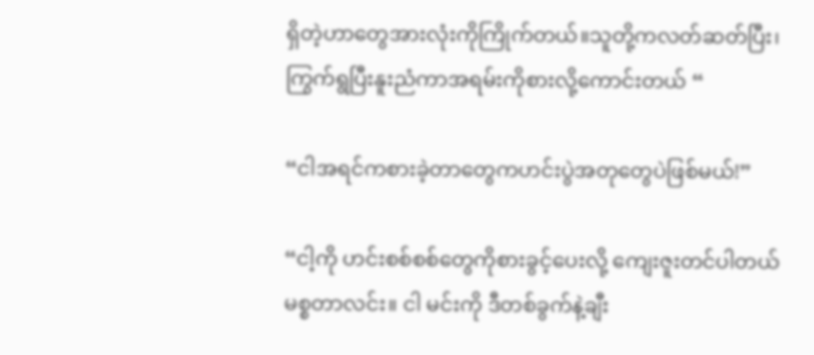ရှိတဲ့ဟာတွေအားလုံးကိုကြိုက်တယ်။သူတို့ကလတ်ဆတ်ပြီး၊ကြွက်ရွပြီးနူးညံကာအရမ်းကိုစားလို့ကောင်းတယ် “

“ငါအရင်ကစားခဲ့တာတွေကဟင်းပွဲအတုတွေပဲဖြစ်မယ်!”

“ငါ့ကို ဟင်းစစ်စစ်တွေကိုစားခွင့်ပေးလို့ ကျေးဇူးတင်ပါတယ် မစ္စတာလင်း။ ငါ မင်းကို ဒီတစ်ခွက်နဲ့ချီး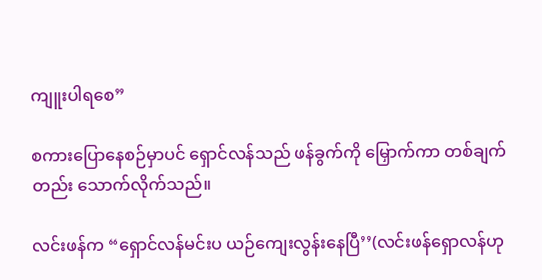ကျူးပါရစေ”

စကားပြောနေစဉ်မှာပင် ရှောင်လန်သည် ဖန်ခွက်ကို မြှောက်ကာ တစ်ချက်တည်း သောက်လိုက်သည်။

လင်းဖန်က “ရှောင်လန်မင်းပ ယဉ်ကျေးလွန်းနေပြီ’’(လင်းဖန်ရှောလန်ဟု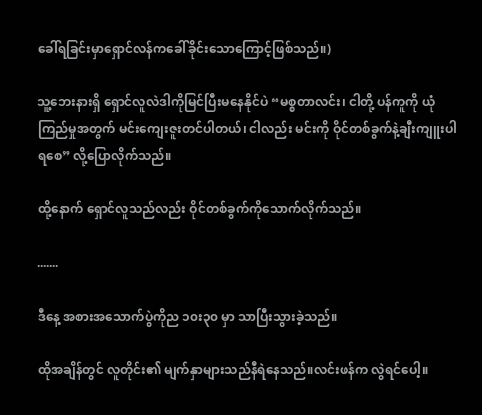ခေါ်ရခြင်းမှာရှောင်လန်ကခေါ်ခိုင်းသောကြောင့်ဖြစ်သည်။)

သူ့ဘေးနားရှိ ရှောင်လူလဲဒါကိုမြင်ပြီးမနေနိုင်ပဲ “မစ္စတာလင်း၊ ငါတို့ ပန်ကူကို ယုံကြည်မှုအတွက် မင်းကျေးဇူးတင်ပါတယ်၊ ငါလည်း မင်းကို ဝိုင်တစ်ခွက်နဲ့ချီးကျူးပါရစေ” လို့ပြောလိုက်သည်။

ထို့နောက် ရှောင်လူသည်လည်း ဝိုင်တစ်ခွက်ကိုသောက်လိုက်သည်။

.......

ဒီနေ့ အစားအသောက်ပွဲကိုည ၁၀း၃၀ မှာ သာပြီးသွားခဲ့သည်။

ထိုအချိန်တွင် လူတိုင်း၏ မျက်နှာများသည်နီရဲနေသည်။လင်းဖန်က လွဲရင်ပေါ့။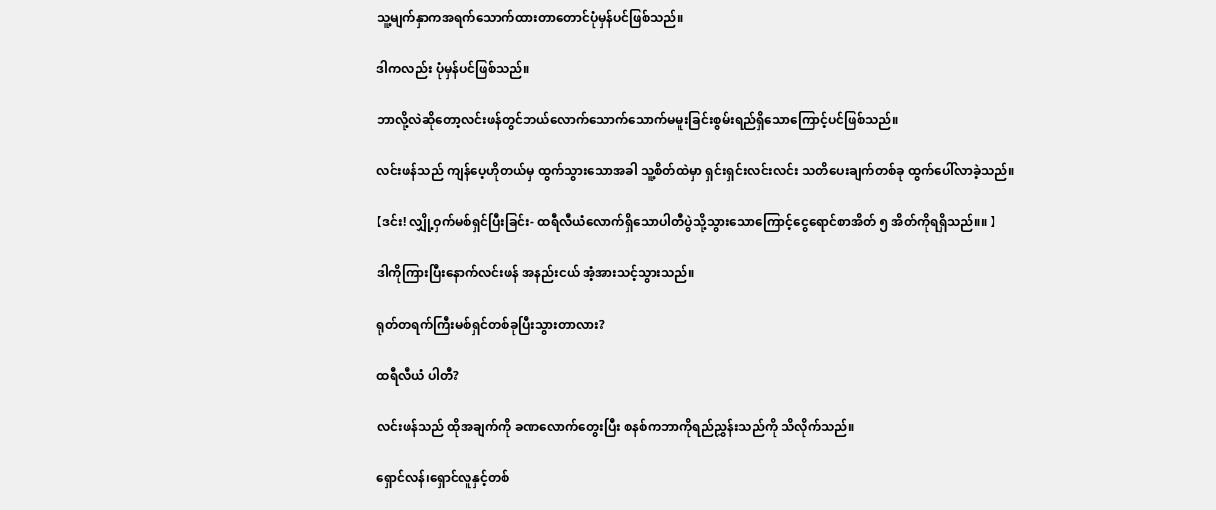သူ့မျက်နှာကအရက်သောက်ထားတာတောင်ပုံမှန်ပင်ဖြစ်သည်။

ဒါကလည်း ပုံမှန်ပင်ဖြစ်သည်။

ဘာလို့လဲဆိုတော့လင်းဖန်တွင်ဘယ်လောက်သောက်သောက်မမူးခြင်းစွမ်းရည်ရှိသောကြောင့်ပင်ဖြစ်သည်။

လင်းဖန်သည် ကျန်ပေ့ဟိုတယ်မှ ထွက်သွားသောအခါ သူ့စိတ်ထဲမှာ ရှင်းရှင်းလင်းလင်း သတိပေးချက်တစ်ခု ထွက်ပေါ်လာခဲ့သည်။

【ဒင်း! လျှို့ဝှက်မစ်ရှင်ပြီးခြင်း- ထရီလီယံလောက်ရှိသောပါတီပွဲသို့သွားသောကြောင့်ငွေရောင်စာအိတ် ၅ အိတ်ကိုရရှိသည်။။ 】

ဒါကိုကြားပြီးနောက်လင်းဖန် အနည်းငယ် အံ့အားသင့်သွားသည်။

ရုတ်တရက်ကြီးမစ်ရှင်တစ်ခုပြီးသွားတာလား?

ထရီလီယံ ပါတီ?

လင်းဖန်သည် ထိုအချက်ကို ခဏလောက်တွေးပြီး စနစ်ကဘာကိုရည်ညွှန်းသည်ကို သိလိုက်သည်။

ရှောင်လန်၊ရှောင်လူနှင့်တစ်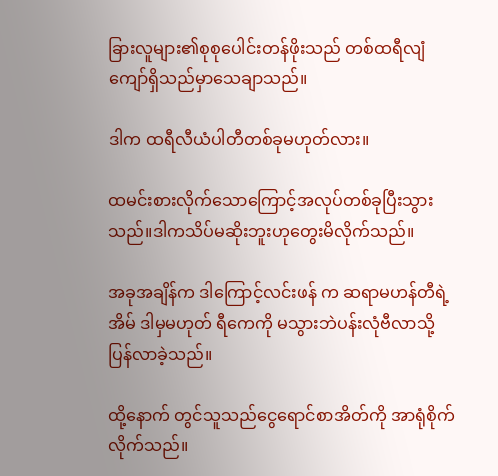ခြားလူများ၏စုစုပေါင်းတန်ဖိုးသည် တစ်ထရီလျံကျော်ရှိသည်မှာသေချာသည်။

ဒါက ထရီလီယံပါတီတစ်ခုမဟုတ်လား။

ထမင်းစားလိုက်သောကြောင့်အလုပ်တစ်ခုပြီးသွားသည်။ဒါကသိပ်မဆိုးဘူးဟုတွေးမိလိုက်သည်။

အခုအချိန်က ဒါကြောင့်လင်းဖန် က ဆရာမဟန်တီရဲ့အိမ် ဒါမှမဟုတ် ရီကေကို မသွားဘဲပန်းလုံဗီလာသို့ပြန်လာခဲ့သည်။

ထို့နောက် တွင်သူသည်ငွေရောင်စာအိတ်ကို အာရုံစိုက်လိုက်သည်။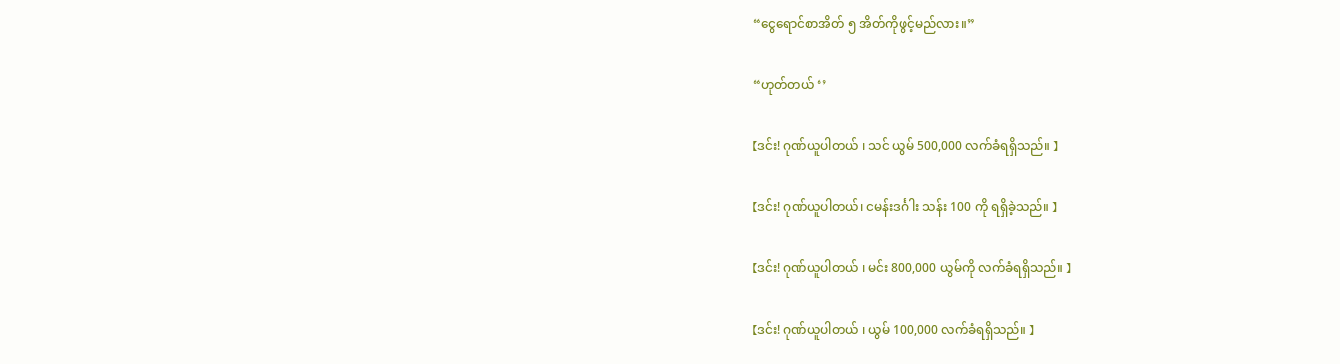“ငွေရောင်စာအိတ် ၅ အိတ်ကိုဖွင့်မည်လား။”

“ဟုတ်တယ် ‘’

【ဒင်း! ဂုဏ်ယူပါတယ် ၊ သင် ယွမ် 500,000 လက်ခံရရှိသည်။ 】

【ဒင်း! ဂုဏ်ယူပါတယ်၊ ငမန်းဒင်္ဂါး သန်း 100 ကို ရရှိခဲ့သည်။ 】

【ဒင်း! ဂုဏ်ယူပါတယ် ၊ မင်း 800,000 ယွမ်ကို လက်ခံရရှိသည်။ 】

【ဒင်း! ဂုဏ်ယူပါတယ် ၊ ယွမ် 100,000 လက်ခံရရှိသည်။ 】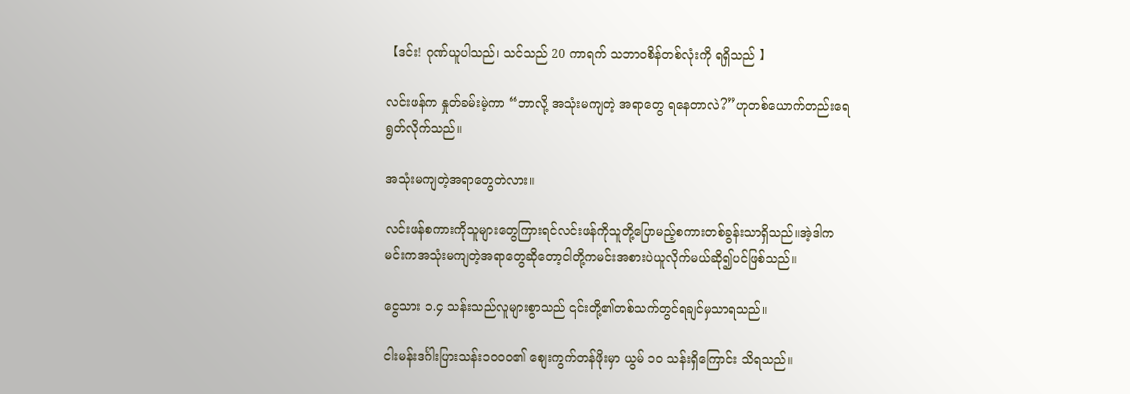【ဒင်း! ဂုဏ်ယူပါသည်၊ သင်သည် 20 ကာရက် သဘာဝစိန်တစ်လုံးကို ရရှိသည် 】

လင်းဖန်က နှုတ်ခမ်းမဲ့ကာ “ဘာလို့ အသုံးမကျတဲ့ အရာတွေ ရနေတာလဲ?”ဟုတစ်ယောက်တည်းရေရွတ်လိုက်သည်။

အသုံးမကျတဲ့အရာတွေတဲလား။

လင်းဖန်စကားကိုသူများတွေကြားရင်လင်းဖန်ကိုသူတို့ပြောမည့်စကားတစ်ခွန်းသာရှိသည်။အဲ့ဒါကမင်းကအသုံးမကျတဲ့အရာတွေဆိုတော့ငါတို့ကမင်းအစားပဲယူလိုက်မယ်ဆို၍ပင်ဖြစ်သည်။

ငွေသား ၁.၄ သန်းသည်လူများစွာသည် ၎င်းတို့၏တစ်သက်တွင်ရချင်မှသာရသည်။

ငါးမန်းဒင်္ဂါးပြားသန်း၁၀၀၀၏ စျေးကွက်တန်ဖိုးမှာ ယွမ် ၁၀ သန်းရှိကြောင်း သိရသည်။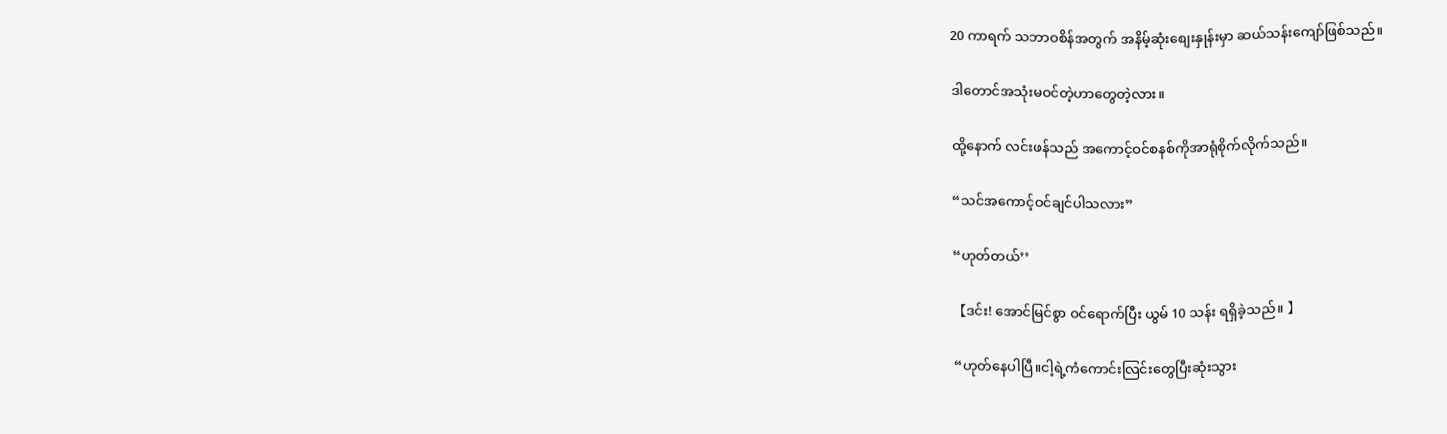20 ကာရက် သဘာဝစိန်အတွက် အနိမ့်ဆုံးစျေးနှုန်းမှာ ဆယ်သန်းကျော်ဖြစ်သည်။

ဒါတောင်အသုံးမဝင်တဲ့ဟာတွေတဲ့လား။

ထို့နောက် လင်းဖန်သည် အကောင့်ဝင်စနစ်ကိုအာရုံစိုက်လိုက်သည်။

“သင်အကောင့်ဝင်ချင်ပါသလား”

“ဟုတ်တယ်’’

【ဒင်း! အောင်မြင်စွာ ဝင်ရောက်ပြီး ယွမ် 10 သန်း ရရှိခဲ့သည်။ 】

“ဟုတ်နေပါပြီ။ငါ့ရဲ့ကံကောင်းလြင်းတွေပြီးဆုံးသွား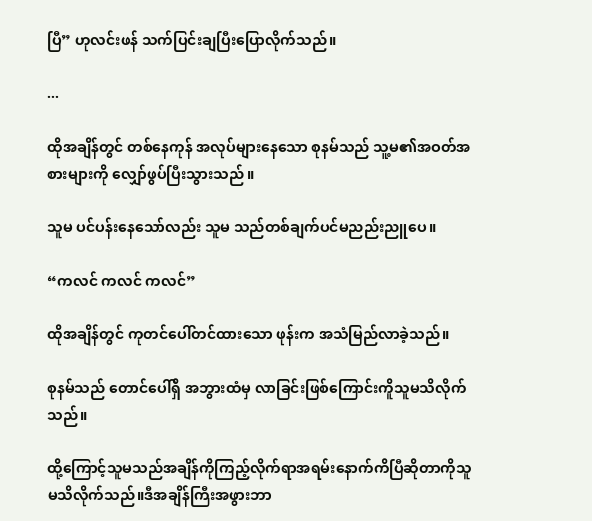ပြီ” ဟုလင်းဖန် သက်ပြင်းချပြီးပြောလိုက်သည်။

...

ထိုအချိန်တွင် တစ်နေကုန် အလုပ်များနေသော စုနမ်သည် သူ့မ၏အဝတ်အစားများကို လျှော်ဖွပ်ပြီးသွားသည် ။

သူမ ပင်ပန်းနေသော်လည်း သူမ သည်တစ်ချက်ပင်မညည်းညူပေ။

“ကလင် ကလင် ကလင်”

ထိုအချိန်တွင် ကုတင်ပေါ်တင်ထားသော ဖုန်းက အသံမြည်လာခဲ့သည်။

စုနမ်သည် တောင်ပေါ်ရှိ အဘွားထံမှ လာခြင်းဖြစ်ကြောင်းကိူသူမသိလိုက်သည်။

ထို့ကြောင့်သူမသည်အချိန်ကိုကြည့်လိုက်ရာအရမ်းနောက်ကိပြီဆိုတာကိုသူမသိလိုက်သည်။ဒီအချိန်ကြီးအဖွားဘာ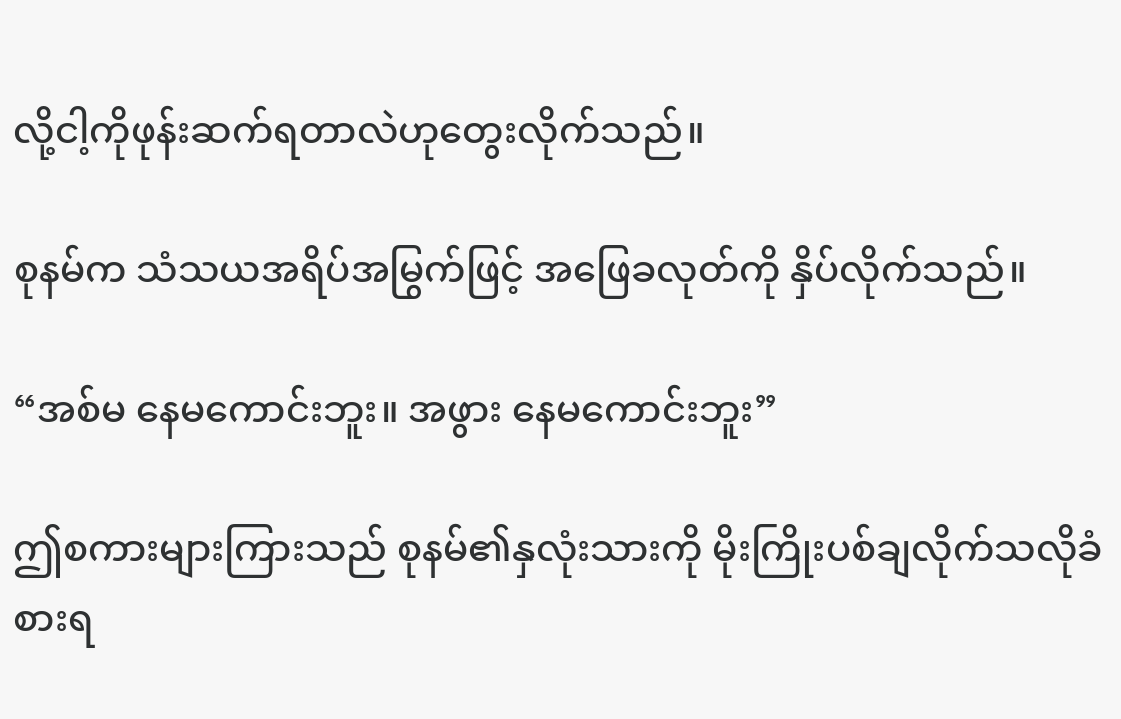လို့ငါ့ကိုဖုန်းဆက်ရတာလဲဟုတွေးလိုက်သည်။

စုနမ်က သံသယအရိပ်အမြွက်ဖြင့် အဖြေခလုတ်ကို နှိပ်လိုက်သည်။

“အစ်မ နေမကောင်းဘူး။ အဖွား နေမကောင်းဘူး”

ဤစကားများကြားသည် စုနမ်၏နှလုံးသားကို မိုးကြိုးပစ်ချလိုက်သလိုခံစားရ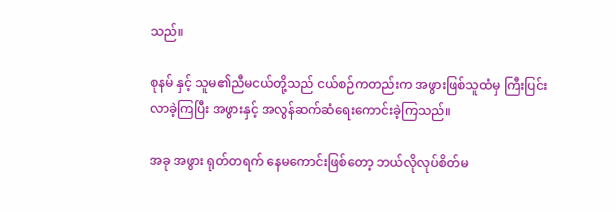သည်။

စုနမ် နှင့် သူမ၏ညီမငယ်တို့သည် ငယ်စဉ်ကတည်းက အဖွားဖြစ်သူထံမှ ကြီးပြင်းလာခဲ့ကြပြီး အဖွားနှင့် အလွန်ဆက်ဆံရေးကောင်းခဲ့ကြသည်။

အခု အဖွား ရုတ်တရက် နေမကောင်းဖြစ်တော့ ဘယ်လိုလုပ်စိတ်မ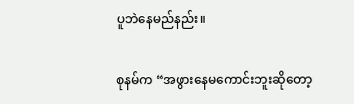ပူဘဲနေမည်နည်း။

စုနမ်က “အဖွားနေမကောင်းဘူးဆိုတော့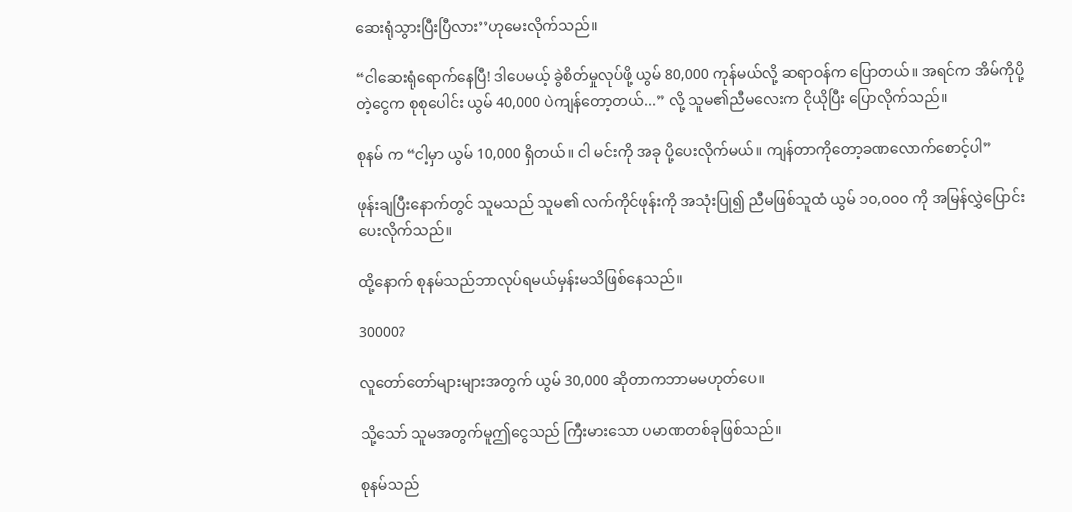ဆေးရုံသွားပြီးပြီလား’’ဟုမေးလိုက်သည်။

“ငါဆေးရုံရောက်နေပြီ! ဒါပေမယ့် ခွဲစိတ်မှုလုပ်ဖို့ ယွမ် 80,000 ကုန်မယ်လို့ ဆရာဝန်က ပြောတယ်။ အရင်က အိမ်ကိုပို့တဲ့ငွေက စုစုပေါင်း ယွမ် 40,000 ပဲကျန်တော့တယ်...” လို့ သူမ၏ညီမလေးက ငိုယိုပြီး ပြောလိုက်သည်။

စုနမ် က “ငါ့မှာ ယွမ် 10,000 ရှိတယ်။ ငါ မင်းကို အခု ပို့ပေးလိုက်မယ်။ ကျန်တာကိုတော့ခဏလောက်စောင့်ပါ”

ဖုန်းချပြီးနောက်တွင် သူမသည် သူမ၏ လက်ကိုင်ဖုန်းကို အသုံးပြု၍ ညီမဖြစ်သူထံ ယွမ် ၁၀,၀၀၀ ကို အမြန်လွှဲပြောင်းပေးလိုက်သည်။

ထို့နောက် စုနမ်သည်ဘာလုပ်ရမယ်မှန်းမသိဖြစ်နေသည်။

30000?

လူတော်တော်များများအတွက် ယွမ် 30,000 ဆိုတာကဘာမမဟုတ်ပေ။

သို့သော် သူမအတွက်မူဤငွေသည် ကြီးမားသော ပမာဏတစ်ခုဖြစ်သည်။

စုနမ်သည်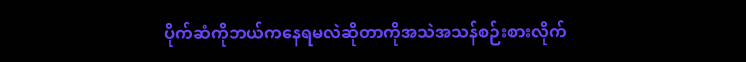ပိုက်ဆံကိုဘယ်ကနေရမလဲဆိုတာကိုအသဲအသန်စဉ်းစားလိုက်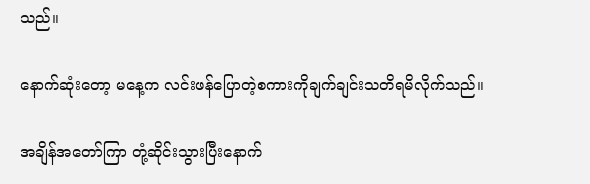သည်။

နောက်ဆုံးတော့ မနေ့က လင်းဖန်ပြောတဲ့စကားကိုချက်ချင်းသတိရမိလိုက်သည်။

အချိန်အတော်ကြာ တုံ့ဆိုင်းသွားပြီးနောက်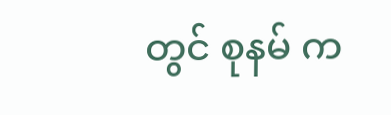တွင် စုနမ် က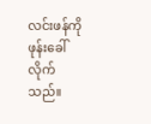လင်းဖန်ကိုဖုန်းခေါ်လိုက်သည်။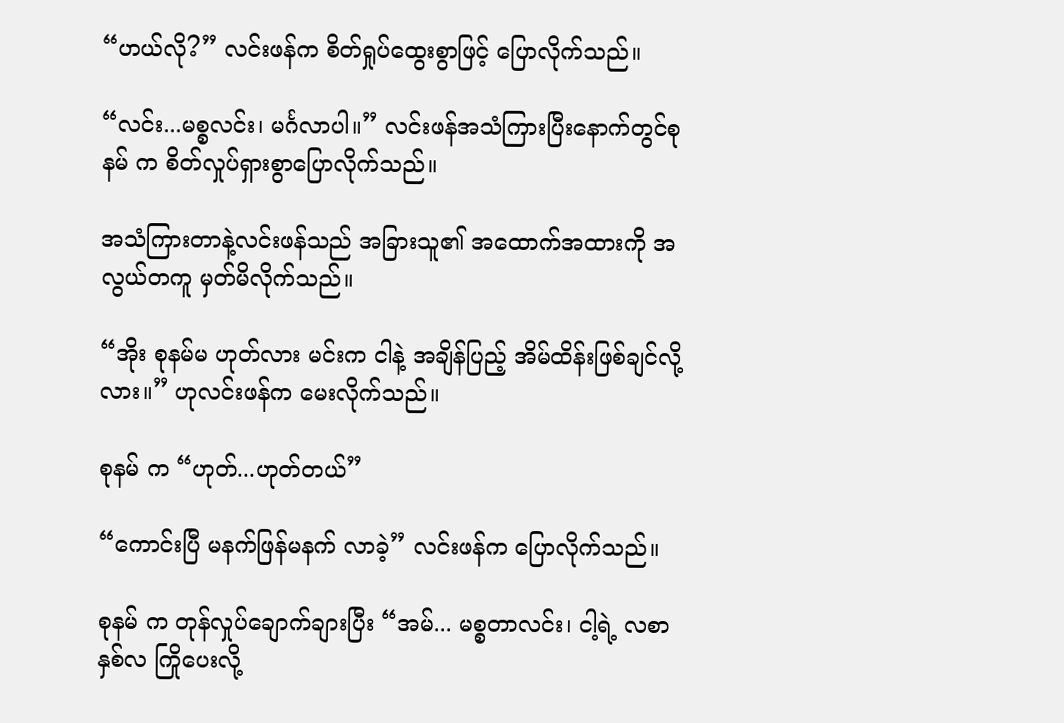“ဟယ်လို?” လင်းဖန်က စိတ်ရှုပ်ထွေးစွာဖြင့် ပြောလိုက်သည်။

“လင်း...မစ္စလင်း၊ မင်္ဂလာပါ။” လင်းဖန်အသံကြားပြီးနောက်တွင်စုနမ် က စိတ်လှုပ်ရှားစွာပြောလိုက်သည်။

အသံကြားတာနဲ့လင်းဖန်သည် အခြားသူ၏ အထောက်အထားကို အလွယ်တကူ မှတ်မိလိုက်သည်။

“အိုး စုနမ်မ ဟုတ်လား မင်းက ငါနဲ့ အချိန်ပြည့် အိမ်ထိန်းဖြစ်ချင်လို့လား။” ဟုလင်းဖန်က မေးလိုက်သည်။

စုနမ် က “ဟုတ်...ဟုတ်တယ်”

“ကောင်းပြီ မနက်ဖြန်မနက် လာခဲ့” လင်းဖန်က ပြောလိုက်သည်။

စုနမ် က တုန်လှုပ်ချောက်ချားပြီး “အမ်... မစ္စတာလင်း၊ ငါ့ရဲ့ လစာ နှစ်လ ကြိုပေးလို့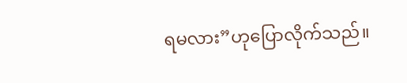ရမလား”ဟုပြောလိုက်သည်။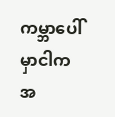ကမ္ဘာပေါ်မှာငါကအ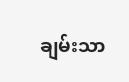ချမ်းသာ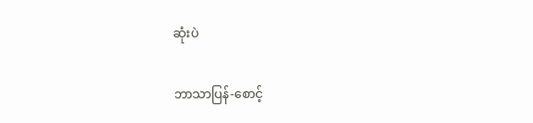ဆုံးပဲ

ဘာသာပြန်-စောင့်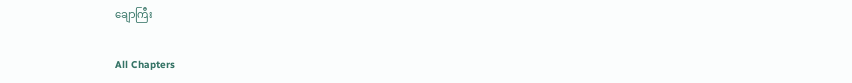ချောကြီး

All Chapters